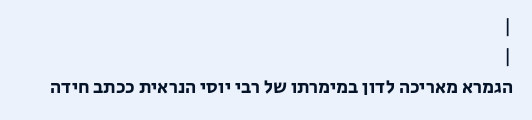|
|
הגמרא מאריכה לדון במימרתו של רבי יוסי הנראית ככתב חידה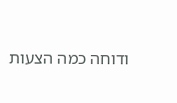ודוחה כמה הצעות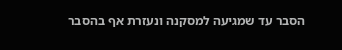הסבר עד שמגיעה למסקנה ונעזרת אף בהסבר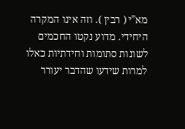מא"י ( רבין ). וזה אינו המקרה היחידי. מדוע נקטו החכמים לשונות סתומות וחידתיות כאלו למרות שידעו שהדבר יעורר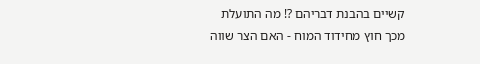קשיים בהבנת דבריהם ?! מה התועלת מכך חוץ מחידוד המוח - האם הצר שווה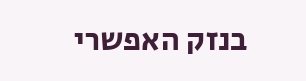בנזק האפשרי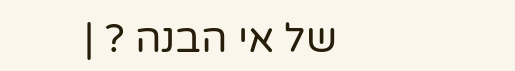של אי הבנה ? |